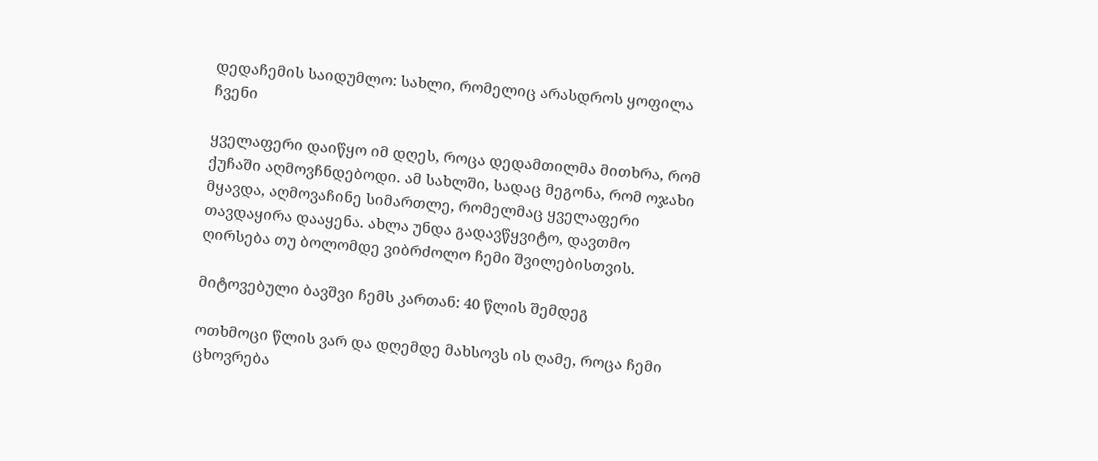დედაჩემის საიდუმლო: სახლი, რომელიც არასდროს ყოფილა ჩვენი

ყველაფერი დაიწყო იმ დღეს, როცა დედამთილმა მითხრა, რომ ქუჩაში აღმოვჩნდებოდი. ამ სახლში, სადაც მეგონა, რომ ოჯახი მყავდა, აღმოვაჩინე სიმართლე, რომელმაც ყველაფერი თავდაყირა დააყენა. ახლა უნდა გადავწყვიტო, დავთმო ღირსება თუ ბოლომდე ვიბრძოლო ჩემი შვილებისთვის.

მიტოვებული ბავშვი ჩემს კართან: 40 წლის შემდეგ

ოთხმოცი წლის ვარ და დღემდე მახსოვს ის ღამე, როცა ჩემი ცხოვრება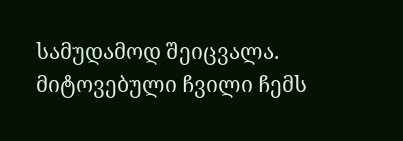სამუდამოდ შეიცვალა. მიტოვებული ჩვილი ჩემს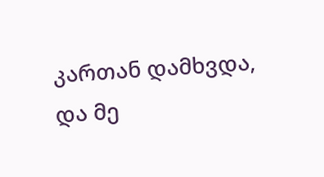კართან დამხვდა, და მე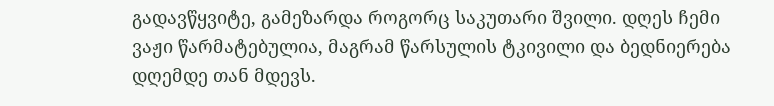გადავწყვიტე, გამეზარდა როგორც საკუთარი შვილი. დღეს ჩემი ვაჟი წარმატებულია, მაგრამ წარსულის ტკივილი და ბედნიერება დღემდე თან მდევს.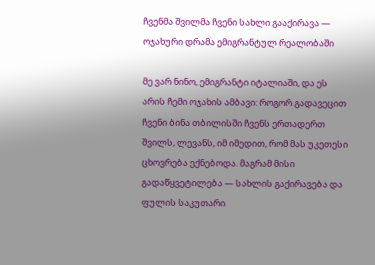ჩვენმა შვილმა ჩვენი სახლი გააქირავა — ოჯახური დრამა ემიგრანტულ რეალობაში

მე ვარ ნინო, ემიგრანტი იტალიაში, და ეს არის ჩემი ოჯახის ამბავი: როგორ გადავეცით ჩვენი ბინა თბილისში ჩვენს ერთადერთ შვილს, ლევანს, იმ იმედით, რომ მას უკეთესი ცხოვრება ექნებოდა. მაგრამ მისი გადაწყვეტილება — სახლის გაქირავება და ფულის საკუთარი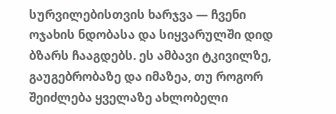სურვილებისთვის ხარჯვა — ჩვენი ოჯახის ნდობასა და სიყვარულში დიდ ბზარს ჩააგდებს. ეს ამბავი ტკივილზე, გაუგებრობაზე და იმაზეა, თუ როგორ შეიძლება ყველაზე ახლობელი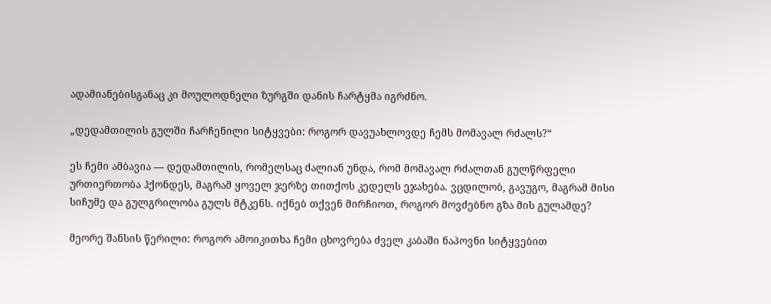ადამიანებისგანაც კი მოულოდნელი ზურგში დანის ჩარტყმა იგრძნო.

„დედამთილის გულში ჩარჩენილი სიტყვები: როგორ დავუახლოვდე ჩემს მომავალ რძალს?“

ეს ჩემი ამბავია — დედამთილის, რომელსაც ძალიან უნდა, რომ მომავალ რძალთან გულწრფელი ურთიერთობა ჰქონდეს, მაგრამ ყოველ ჯერზე თითქოს კედელს ეჯახება. ვცდილობ, გავუგო, მაგრამ მისი სიჩუმე და გულგრილობა გულს მტკენს. იქნებ თქვენ მირჩიოთ, როგორ მოვძებნო გზა მის გულამდე?

მეორე შანსის წერილი: როგორ ამოიკითხა ჩემი ცხოვრება ძველ კაბაში ნაპოვნი სიტყვებით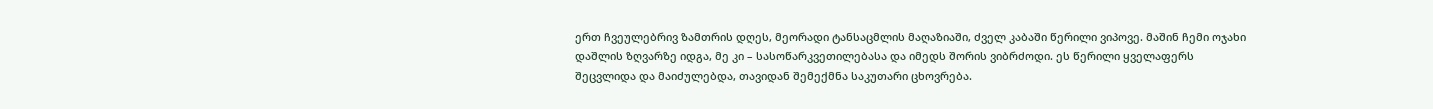ერთ ჩვეულებრივ ზამთრის დღეს, მეორადი ტანსაცმლის მაღაზიაში, ძველ კაბაში წერილი ვიპოვე. მაშინ ჩემი ოჯახი დაშლის ზღვარზე იდგა, მე კი – სასოწარკვეთილებასა და იმედს შორის ვიბრძოდი. ეს წერილი ყველაფერს შეცვლიდა და მაიძულებდა, თავიდან შემექმნა საკუთარი ცხოვრება.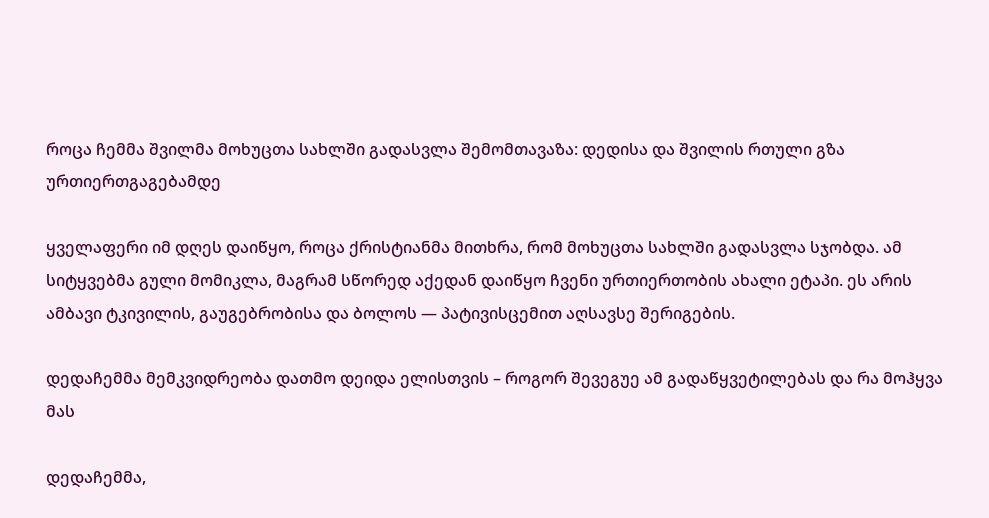როცა ჩემმა შვილმა მოხუცთა სახლში გადასვლა შემომთავაზა: დედისა და შვილის რთული გზა ურთიერთგაგებამდე

ყველაფერი იმ დღეს დაიწყო, როცა ქრისტიანმა მითხრა, რომ მოხუცთა სახლში გადასვლა სჯობდა. ამ სიტყვებმა გული მომიკლა, მაგრამ სწორედ აქედან დაიწყო ჩვენი ურთიერთობის ახალი ეტაპი. ეს არის ამბავი ტკივილის, გაუგებრობისა და ბოლოს — პატივისცემით აღსავსე შერიგების.

დედაჩემმა მემკვიდრეობა დათმო დეიდა ელისთვის – როგორ შევეგუე ამ გადაწყვეტილებას და რა მოჰყვა მას

დედაჩემმა,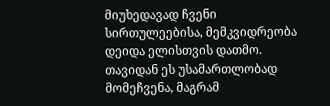მიუხედავად ჩვენი სირთულეებისა, მემკვიდრეობა დეიდა ელისთვის დათმო. თავიდან ეს უსამართლობად მომეჩვენა, მაგრამ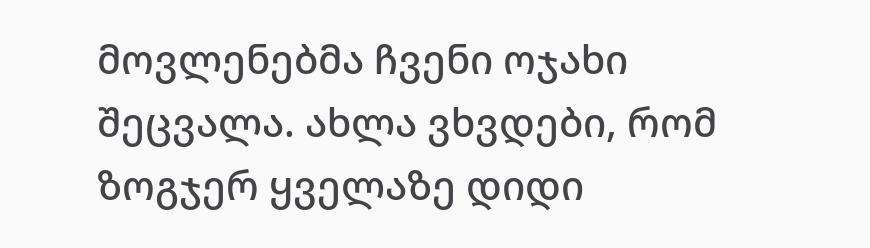მოვლენებმა ჩვენი ოჯახი შეცვალა. ახლა ვხვდები, რომ ზოგჯერ ყველაზე დიდი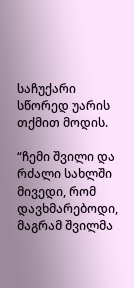საჩუქარი სწორედ უარის თქმით მოდის.

“ჩემი შვილი და რძალი სახლში მივედი, რომ დავხმარებოდი, მაგრამ შვილმა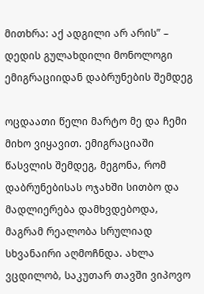მითხრა: აქ ადგილი არ არის” – დედის გულახდილი მონოლოგი ემიგრაციიდან დაბრუნების შემდეგ

ოცდაათი წელი მარტო მე და ჩემი მიხო ვიყავით. ემიგრაციაში წასვლის შემდეგ, მეგონა, რომ დაბრუნებისას ოჯახში სითბო და მადლიერება დამხვდებოდა, მაგრამ რეალობა სრულიად სხვანაირი აღმოჩნდა. ახლა ვცდილობ, საკუთარ თავში ვიპოვო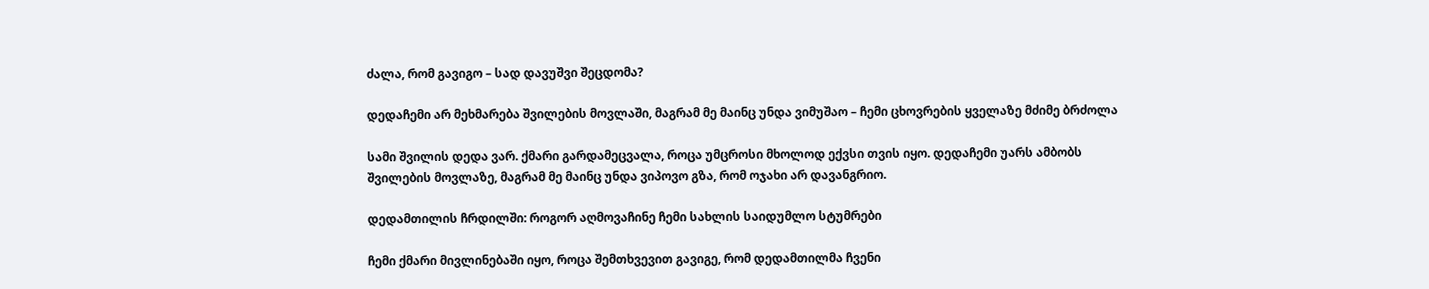ძალა, რომ გავიგო – სად დავუშვი შეცდომა?

დედაჩემი არ მეხმარება შვილების მოვლაში, მაგრამ მე მაინც უნდა ვიმუშაო – ჩემი ცხოვრების ყველაზე მძიმე ბრძოლა

სამი შვილის დედა ვარ. ქმარი გარდამეცვალა, როცა უმცროსი მხოლოდ ექვსი თვის იყო. დედაჩემი უარს ამბობს შვილების მოვლაზე, მაგრამ მე მაინც უნდა ვიპოვო გზა, რომ ოჯახი არ დავანგრიო.

დედამთილის ჩრდილში: როგორ აღმოვაჩინე ჩემი სახლის საიდუმლო სტუმრები

ჩემი ქმარი მივლინებაში იყო, როცა შემთხვევით გავიგე, რომ დედამთილმა ჩვენი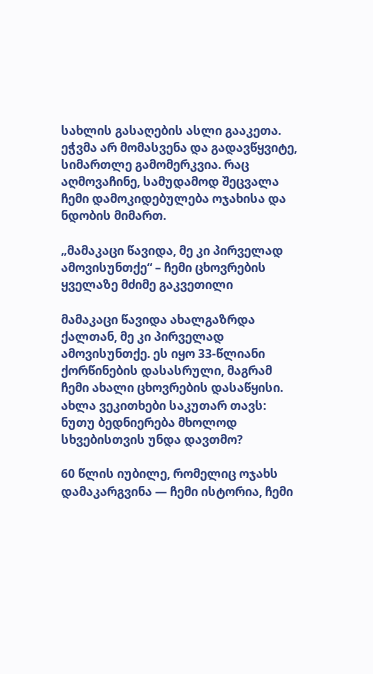სახლის გასაღების ასლი გააკეთა. ეჭვმა არ მომასვენა და გადავწყვიტე, სიმართლე გამომერკვია. რაც აღმოვაჩინე, სამუდამოდ შეცვალა ჩემი დამოკიდებულება ოჯახისა და ნდობის მიმართ.

„მამაკაცი წავიდა, მე კი პირველად ამოვისუნთქე“ – ჩემი ცხოვრების ყველაზე მძიმე გაკვეთილი

მამაკაცი წავიდა ახალგაზრდა ქალთან, მე კი პირველად ამოვისუნთქე. ეს იყო 33-წლიანი ქორწინების დასასრული, მაგრამ ჩემი ახალი ცხოვრების დასაწყისი. ახლა ვეკითხები საკუთარ თავს: ნუთუ ბედნიერება მხოლოდ სხვებისთვის უნდა დავთმო?

60 წლის იუბილე, რომელიც ოჯახს დამაკარგვინა — ჩემი ისტორია, ჩემი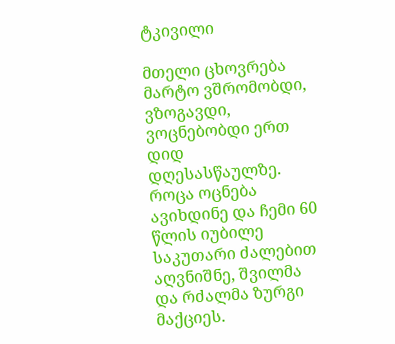ტკივილი

მთელი ცხოვრება მარტო ვშრომობდი, ვზოგავდი, ვოცნებობდი ერთ დიდ დღესასწაულზე. როცა ოცნება ავიხდინე და ჩემი 60 წლის იუბილე საკუთარი ძალებით აღვნიშნე, შვილმა და რძალმა ზურგი მაქციეს.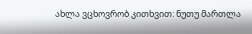ახლა ვცხოვრობ კითხვით: ნუთუ მართლა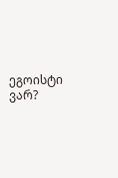ეგოისტი ვარ?